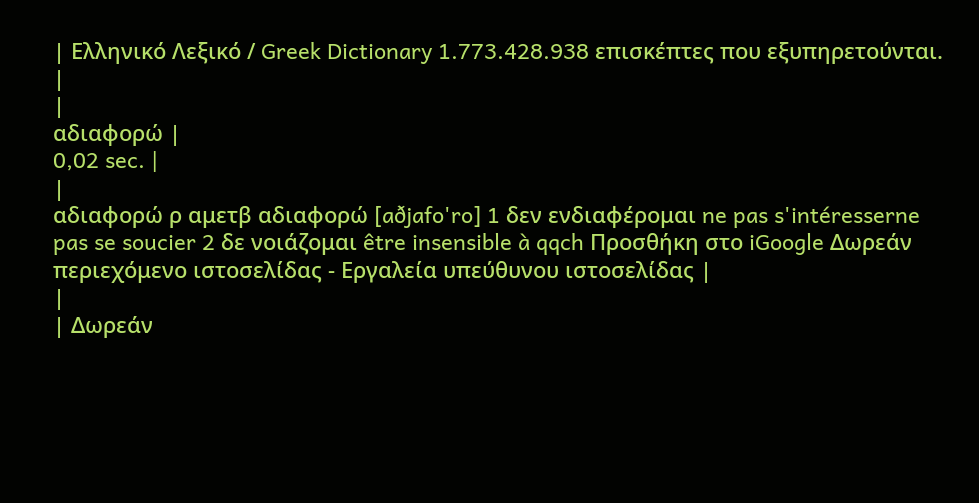| Ελληνικό Λεξικό / Greek Dictionary 1.773.428.938 επισκέπτες που εξυπηρετούνται. |
|
αδιαφορώ |
0,02 sec. |
|
αδιαφορώ ρ αμετβ αδιαφορώ [aðjafo'ro] 1 δεν ενδιαφέρομαι ne pas s'intéresserne pas se soucier 2 δε νοιάζομαι être insensible à qqch Προσθήκη στο iGoogle Δωρεάν περιεχόμενο ιστοσελίδας - Εργαλεία υπεύθυνου ιστοσελίδας |
|
| Δωρεάν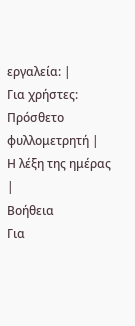εργαλεία: |
Για χρήστες:
Πρόσθετο φυλλομετρητή |
Η λέξη της ημέρας |
Βοήθεια
Για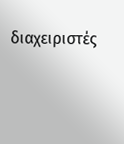διαχειριστές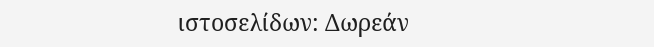ιστοσελίδων: Δωρεάν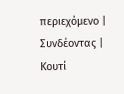περιεχόμενο | Συνδέοντας | Κουτί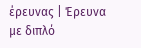έρευνας | Έρευνα με διπλό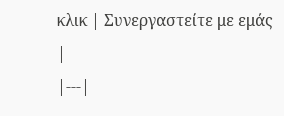κλικ | Συνεργαστείτε με εμάς |
|---|